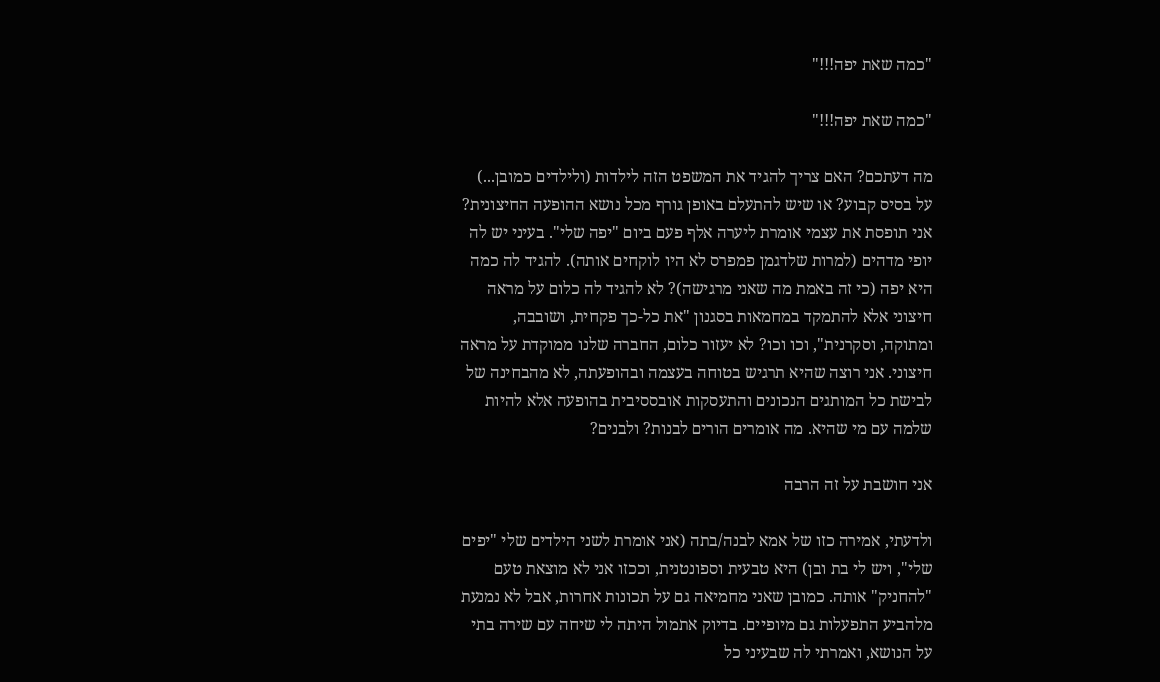"כמה שאת יפה!!!"

"כמה שאת יפה!!!"

מה דעתכם? האם צריך להגיד את המשפט הזה לילדות (ולילדים כמובן...) על בסיס קבוע? או שיש להתעלם באופן גורף מכל נושא ההופעה החיצונית? אני תופסת את עצמי אומרת ליערה אלף פעם ביום "יפה שלי". בעיני יש לה יופי מדהים (למרות שלדגמן פמפרס לא היו לוקחים אותה). להגיד לה כמה היא יפה (כי זה באמת מה שאני מרגישה)? לא להגיד לה כלום על מראה חיצוני אלא להתמקד במחמאות בסגנון "את כל-כך פקחית, ושובבה, ומתוקה, וסקרנית", וכו וכו? לא יעזור כלום, החברה שלנו ממוקדת על מראה חיצוני. אני רוצה שהיא תרגיש בטוחה בעצמה ובהופעתה, לא מהבחינה של לבישת כל המותגים הנכונים והתעסקות אובססיבית בהופעה אלא להיות שלמה עם מי שהיא. מה אומרים הורים לבנות? ולבנים?

אני חושבת על זה הרבה

ולדעתי, אמירה כזו של אמא לבנה/בתה (אני אומרת לשני הילדים שלי "יפים שלי", ויש לי בת ובן) היא טבעית וספונטנית, וככזו אני לא מוצאת טעם "להחניק" אותה. כמובן שאני מחמיאה גם על תכונות אחרות, אבל לא נמנעת מלהביע התפעלות גם מיופיים. בדיוק אתמול היתה לי שיחה עם שירה בתי על הנושא, ואמרתי לה שבעיני כל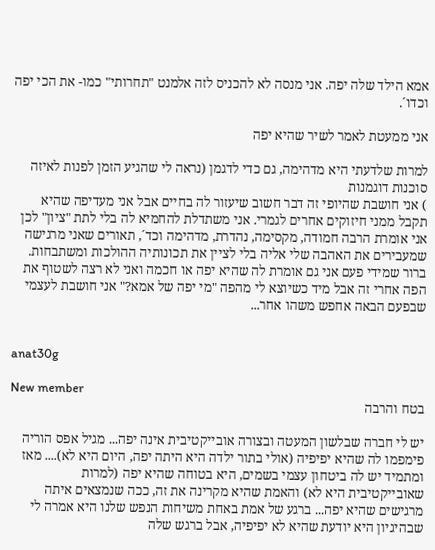אמא הילד שלה יפה. אני מנסה לא להכניס לזה אלמנט "תחרותי" כמו- את הכי יפה וכדו´.

אני ממעטת לאמר לשיר שהיא יפה

למרות שלדעתי היא מדהימה, גם כדי לדגמן (נראה לי שהגיע הזמן לפנות לאיזה סוכנות דוגמנות
) אני חושבת שהיופי זה דבר חשוב שיעזור לה בחיים אבל אני מעדיפה שהיא תקבל ממני חיזוקים אחרים לגמרי. אני משתדלת להחמיא לה בלי לתת "ציון" לכן אני אומרת הרבה חמודה, מקסימה, נהדרת, מדהימה וכד´, תאורים שאני מרגישה שמעבירים את האהבה שלי אליה בלי לציין את תכונותיה ההולכות ומשתבחות. ברור שמידי פעם אני גם אומרת לה שהיא יפה או חכמה ואני לא רצה לשטוף את הפה אחרי זה אבל מיד כשיוצא לי מהפה "מי יפה של אמא?" אני חושבת לעצמי שבפעם הבאה אחפש משהו אחר...


anat30g

New member
בטח והרבה

יש לי חברה שבלשון המעטה ובצורה אובייקטיבית אינה יפה... מגיל אפס הוריה פימפמו לה שהיא יפיפיה (אולי בתור ילדה היא היתה יפה, היום היא לא).... מאז ומתמיד יש לה ביטחון עצמי בשמים, היא בטוחה שהיא יפה (למרות שאובייקטיבית היא לא) והאמת שהיא מקרינה את זה, ככה שנמצאים איתה מרגישים שהיא יפה... ברגע של אמת באחת משיחות הנפש שלנו היא אמרה לי שבהיגיון היא יודעת שהיא לא יפיפיה, אבל ברגש שלה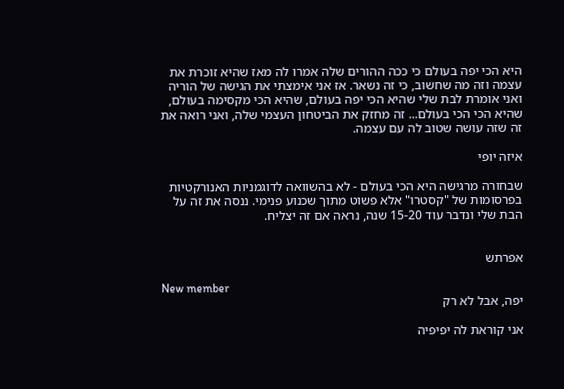היא הכי יפה בעולם כי ככה ההורים שלה אמרו לה מאז שהיא זוכרת את עצמה וזה מה שחשוב, כי זה נשאר. אז אני אימצתי את הגישה של הוריה ואני אומרת לבת שלי שהיא הכי יפה בעולם, שהיא הכי מקסימה בעולם, שהיא הכי הכי בעולם... זה מחזק את הביטחון העצמי שלה, ואני רואה את זה שזה עושה שטוב לה עם עצמה.

איזה יופי

שבחורה מרגישה היא הכי בעולם - לא בהשוואה לדוגמניות האנורקטיות בפרסומות של "קסטרו" אלא פשוט מתוך שכנוע פנימי. ננסה את זה על הבת שלי ונדבר עוד 15-20 שנה, נראה אם זה יצליח.


אפרתש

New member
יפה, אבל לא רק

אני קוראת לה יפיפיה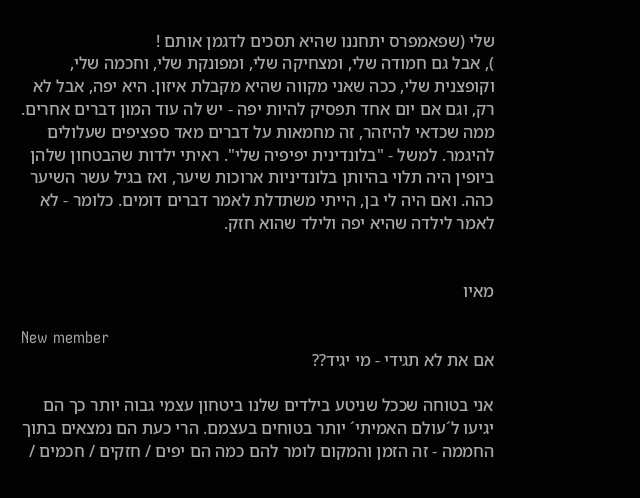שלי (שפאמפרס יתחננו שהיא תסכים לדגמן אותם !
), אבל גם חמודה שלי, ומצחיקה שלי, ומפונקת שלי, וחכמה שלי, וקופצנית שלי, ככה שאני מקווה שהיא מקבלת איזון. היא יפה, אבל לא רק, וגם אם יום אחד תפסיק להיות יפה - יש לה עוד המון דברים אחרים. ממה שכדאי להיזהר, זה מחמאות על דברים מאד ספציפים שעלולים להיגמר. למשל - "בלונדינית יפיפיה שלי". ראיתי ילדות שהבטחון שלהן ביופין היה תלוי בהיותן בלונדיניות ארוכות שיער, ואז בגיל עשר השיער כהה. ואם היה לי בן, הייתי משתדלת לאמר דברים דומים. כלומר - לא לאמר לילדה שהיא יפה ולילד שהוא חזק.


מאיו

New member
אם את לא תגידי - מי יגיד??

אני בטוחה שככל שניטע בילדים שלנו ביטחון עצמי גבוה יותר כך הם יגיעו ל´עולם האמיתי´ יותר בטוחים בעצמם. הרי כעת הם נמצאים בתוך החממה - זה הזמן והמקום לומר להם כמה הם יפים / חזקים / חכמים /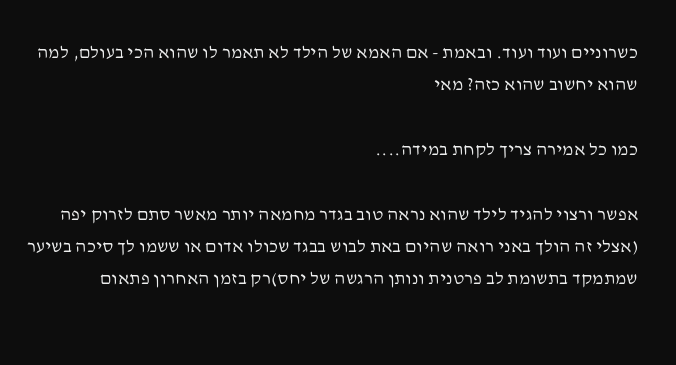כשרוניים ועוד ועוד. ובאמת - אם האמא של הילד לא תאמר לו שהוא הכי בעולם, למה שהוא יחשוב שהוא כזה? מאי

כמו כל אמירה צריך לקחת במידה....

אפשר ורצוי להגיד לילד שהוא נראה טוב בגדר מחמאה יותר מאשר סתם לזרוק יפה (אצלי זה הולך באני רואה שהיום באת לבוש בבגד שכולו אדום או ששמו לך סיכה בשיער שמתמקד בתשומת לב פרטנית ונותן הרגשה של יחס)רק בזמן האחרון פתאום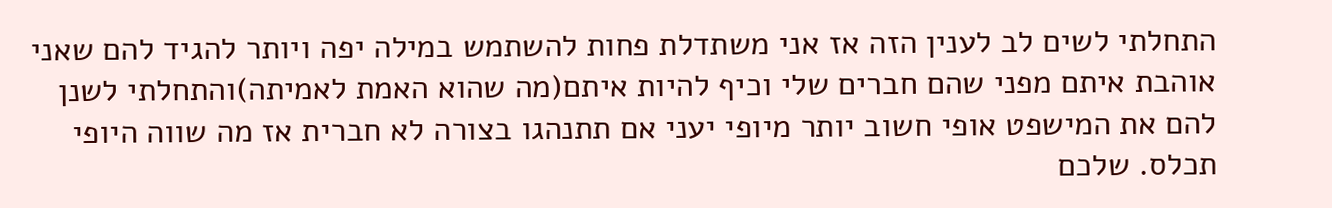התחלתי לשים לב לענין הזה אז אני משתדלת פחות להשתמש במילה יפה ויותר להגיד להם שאני אוהבת איתם מפני שהם חברים שלי וכיף להיות איתם(מה שהוא האמת לאמיתה)והתחלתי לשנן להם את המישפט אופי חשוב יותר מיופי יעני אם תתנהגו בצורה לא חברית אז מה שווה היופי תכלס. שלכם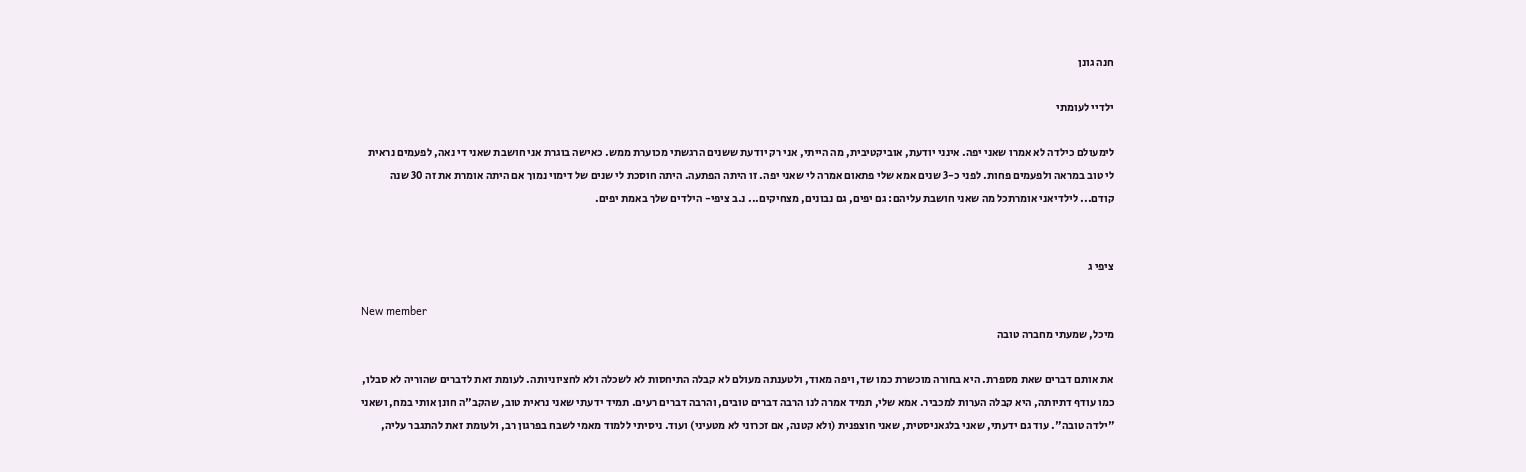חנה גונן

ילדיי לעומתי

לימעולם כילדה לא אמרו שאני יפה. אינני יודעת, אוביקטיבית, מה הייתי, אני רק יודעת ששנים הרגשתי מכוערת ממש. כאישה בוגרת אני חושבת שאני די נאה, לפעמים נראית לי טוב במראה ולפעמים פחות. לפני כ-3 שנים אמא שלי פתאום אמרה לי שאני יפה. זו היתה הפתעה. היתה חוסכת לי שנים של דימוי נמוך אם היתה אומרת את זה 30 שנה קודם... לילדיאני אומרתכל מה שאני חושבת עליהם: גם יפים, גם נבונים, מצחיקים... נ.ב ציפי- הילדים שלך באמת יפים.


ציפי ג

New member
מיכל, שמעתי מחברה טובה

את אותם דברים שאת מספרת. היא בחורה מוכשרת כמו שד, ויפה מאוד, ולטענתה מעולם לא קבלה התיחסות לא לשכלה ולא לחציוניותה. לעומת זאת לדברים שהוריה לא סבלו, כמו עודף דתיותה, היא קבלה הערות למכביר. אמא שלי, תמיד אמרה לנו הרבה דברים טובים, והרבה דברים רעים. תמיד ידעתי שאני נראית טוב, שהקב"ה חונן אותי במח, ושאני "ילדה טובה". עוד גם ידעתי, שאני בלגאניסטית, שאני חוצפנית (ולא קטנה, אם זכרוני לא מטעיני) ועוד. ניסיתי ללמוד מאמי לשבח בפרגון רב, ולעומת זאת להתגבר עליה,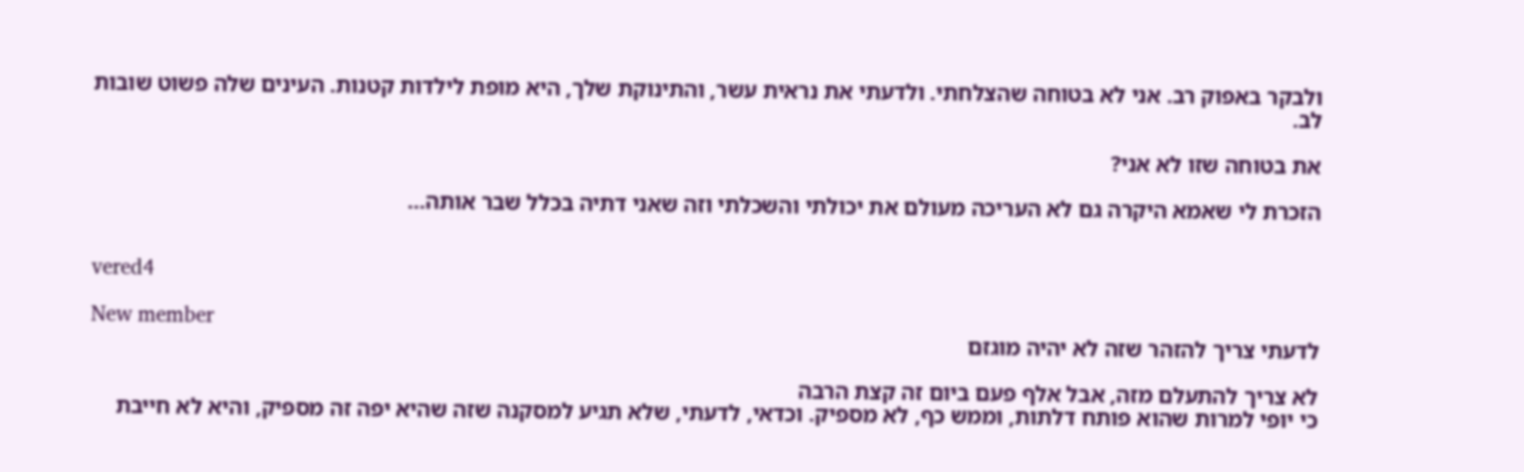ולבקר באפוק רב. אני לא בטוחה שהצלחתי. ולדעתי את נראית עשר, והתינוקת שלך, היא מופת לילדות קטנות. העינים שלה פשוט שובות לב.

את בטוחה שזו לא אני?

הזכרת לי שאמא היקרה גם לא העריכה מעולם את יכולתי והשכלתי וזה שאני דתיה בכלל שבר אותה...


vered4

New member
לדעתי צריך להזהר שזה לא יהיה מוגזם

לא צריך להתעלם מזה, אבל אלף פעם ביום זה קצת הרבה
כי יופי למרות שהוא פותח דלתות, וממש כף, לא מספיק. וכדאי, לדעתי, שלא תגיע למסקנה שזה שהיא יפה זה מספיק, והיא לא חייבת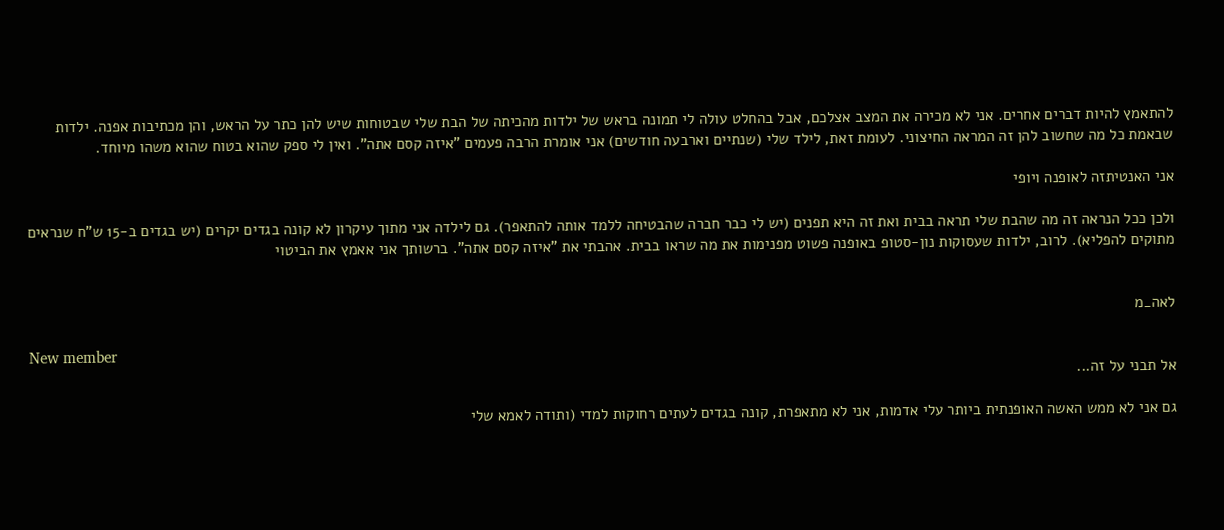להתאמץ להיות דברים אחרים. אני לא מכירה את המצב אצלכם, אבל בהחלט עולה לי תמונה בראש של ילדות מהכיתה של הבת שלי שבטוחות שיש להן כתר על הראש, והן מכתיבות אפנה. ילדות שבאמת כל מה שחשוב להן זה המראה החיצוני. לעומת זאת, לילד שלי (שנתיים וארבעה חודשים) אני אומרת הרבה פעמים "איזה קסם אתה". ואין לי ספק שהוא בטוח שהוא משהו מיוחד.

אני האנטיתזה לאופנה ויופי

ולכן ככל הנראה זה מה שהבת שלי תראה בבית ואת זה היא תפנים (יש לי כבר חברה שהבטיחה ללמד אותה להתאפר). גם לילדה אני מתוך עיקרון לא קונה בגדים יקרים (יש בגדים ב-15 ש"ח שנראים מתוקים להפליא). לרוב, ילדות שעסוקות נון-סטופ באופנה פשוט מפנימות את מה שראו בבית. אהבתי את "איזה קסם אתה". ברשותך אני אאמץ את הביטוי


לאה_מ

New member
אל תבני על זה...

גם אני לא ממש האשה האופנתית ביותר עלי אדמות, אני לא מתאפרת, קונה בגדים לעתים רחוקות למדי (ותודה לאמא שלי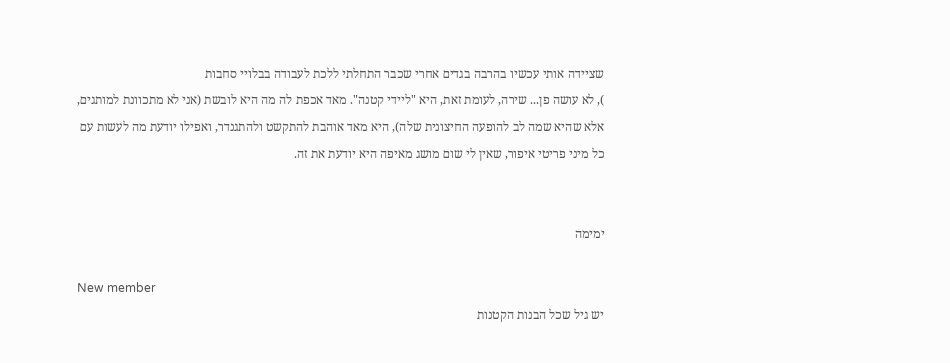שציידה אותי עכשיו בהרבה בגדים אחרי שכבר התחלתי ללכת לעבודה בבלויי סחבות
), לא עושה פן... שירה, לעומת זאת, היא "ליידי קטנה". מאד אכפת לה מה היא לובשת (אני לא מתכוונת למותגים, אלא שהיא שמה לב להופעה החיצונית שלה), היא מאד אוהבת להתקשט ולהתגנדר, ואפילו יודעת מה לעשות עם כל מיני פריטי איפור, שאין לי שום מושג מאיפה היא יודעת את זה.


ימימה

New member
יש גיל שכל הבנות הקטנות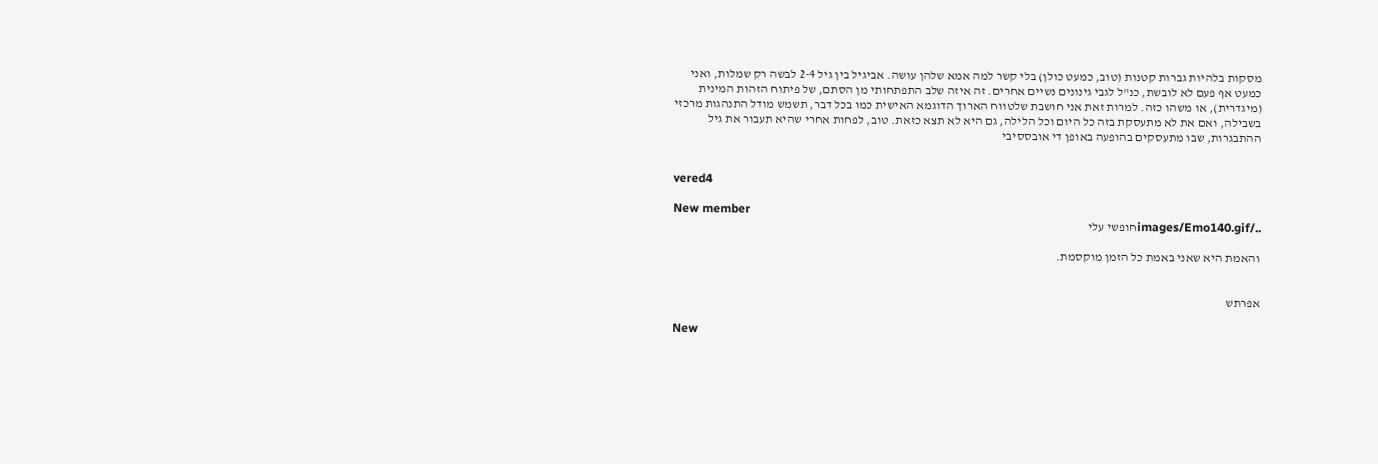מסקות בלהיות גברות קטנות (טוב, כמעט כולן) בלי קשר למה אמא שלהן עושה. אביגיל בין גיל 2-4 לבשה רק שמלות, ואני כמעט אף פעם לא לובשת, כנ"ל לגבי גינונים נשיים אחרים. זה איזה שלב התפתחותי מן הסתם, של פיתוח הזהות המינית (מיגדרית), או משהו כזה. למרות זאת אני חושבת שלטווח הארוך הדוגמא האישית כמו בכל דבר, תשמש מודל התנהגות מרכזי בשבילה, ואם את לא מתעסקת בזה כל היום וכל הלילה, גם היא לא תצא כזאת. טוב, לפחות אחרי שהיא תעבור את גיל ההתבגרות, שבו מתעסקים בהופעה באופן די אובססיבי


vered4

New member
../images/Emo140.gifחופשי עלי

והאמת היא שאני באמת כל הזמן מוקסמת.


אפרתש

New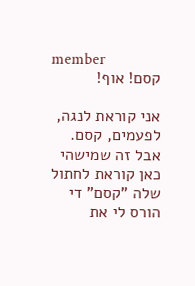member
קסם! אוף!

אני קוראת לנגה, לפעמים, קסם. אבל זה שמישהי כאן קוראת לחתול שלה "קסם" די הורס לי את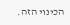הכינוי הזה.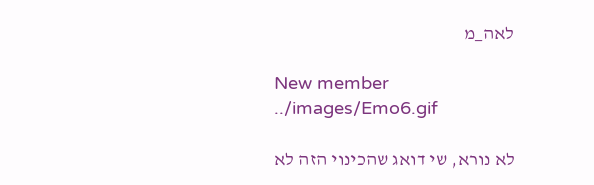לאה_מ

New member
../images/Emo6.gif

לא נורא, שי דואג שהכינוי הזה לא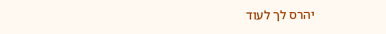יהרס לך לעוד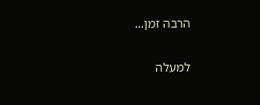הרבה זמן...

למעלה